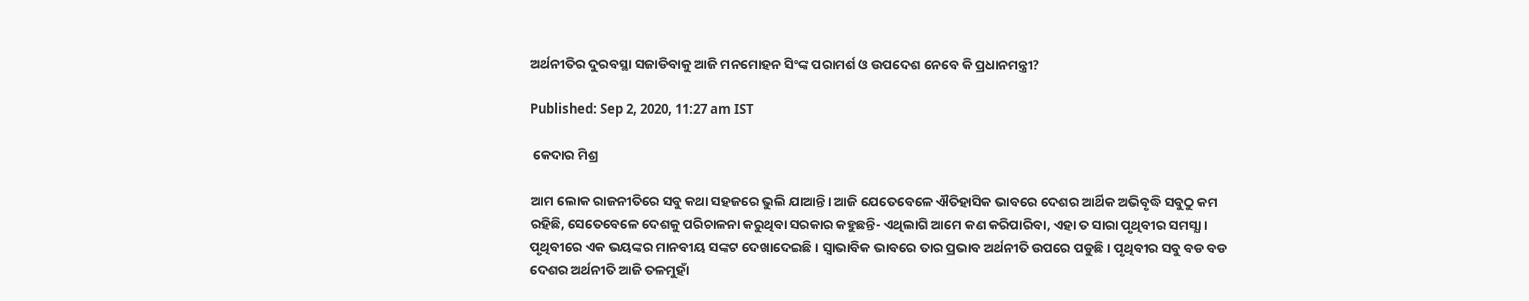ଅର୍ଥନୀତିର ଦୁରବସ୍ଥା ସଜାଡିବାକୁ ଆଜି ମନମୋହନ ସିଂଙ୍କ ପରାମର୍ଶ ଓ ଉପଦେଶ ନେବେ କି ପ୍ରଧାନମନ୍ତ୍ରୀ?

Published: Sep 2, 2020, 11:27 am IST

 କେଦାର ମିଶ୍ର

ଆମ ଲୋକ ରାଜନୀତିରେ ସବୁ କଥା ସହଜରେ ଭୁଲି ଯାଆନ୍ତି। ଆଜି ଯେତେବେଳେ ଐତିହାସିକ ଭାବରେ ଦେଶର ଆର୍ଥିକ ଅଭିବୃଦ୍ଧି ସବୁଠୁ କମ ରହିଛି, ସେତେବେଳେ ଦେଶକୁ ପରିଚାଳନା କରୁଥିବା ସରକାର କହୁଛନ୍ତି- ଏଥିଲାଗି ଆମେ କଣ କରିପାରିବା, ଏହା ତ ସାରା ପୃଥିବୀର ସମସ୍ଯା। ପୃଥିବୀରେ ଏକ ଭୟଙ୍କର ମାନବୀୟ ସଙ୍କଟ ଦେଖାଦେଇଛି। ସ୍ଵାଭାବିକ ଭାବରେ ତାର ପ୍ରଭାବ ଅର୍ଥନୀତି ଉପରେ ପଡୁଛି। ପୃଥିବୀର ସବୁ ବଡ ବଡ ଦେଶର ଅର୍ଥନୀତି ଆଜି ତଳମୁହାଁ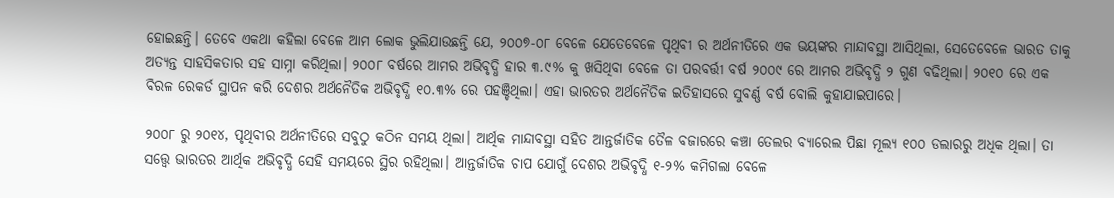ହୋଇଛନ୍ତି। ତେବେ ଏକଥା କହିଲା ବେଳେ ଆମ ଲୋକ ଭୁଲିଯାଉଛନ୍ତି ଯେ, ୨୦୦୭-୦୮ ବେଳେ ଯେତେବେଳେ ପୃଥିବୀ ର ଅର୍ଥନୀତିରେ ଏକ ଭୟଙ୍କର ମାନ୍ଦାବସ୍ଥା ଆସିଥିଲା, ସେତେବେଳେ ଭାରତ ତାକୁ ଅତ୍ୟନ୍ତ ସାହସିକତାର ସହ ସାମ୍ନା କରିଥିଲା। ୨୦୦୮ ବର୍ଷରେ ଆମର ଅଭିବୃଦ୍ଧି ହାର ୩.୯% କୁ ଖସିଥିବା ବେଳେ ତା ପରବର୍ତ୍ତୀ ବର୍ଷ ୨୦୦୯ ରେ ଆମର ଅଭିବୃଦ୍ଧି ୨ ଗୁଣ ବଢିଥିଲା। ୨୦୧୦ ରେ ଏକ ବିରଳ ରେକର୍ଡ ସ୍ଥାପନ କରି ଦେଶର ଅର୍ଥନୈତିକ ଅଭିବୃଦ୍ଧି ୧୦.୩% ରେ ପହଞ୍ଚିଥିଲା। ଏହା ଭାରତର ଅର୍ଥନୈତିକ ଇତିହାସରେ ସୁବର୍ଣ୍ଣ ବର୍ଷ ବୋଲି କୁହାଯାଇପାରେ।

୨୦୦୮ ରୁ ୨୦୧୪, ପୃଥିବୀର ଅର୍ଥନୀତିରେ ସବୁଠୁ କଠିନ ସମୟ ଥିଲା। ଆର୍ଥିକ ମାନ୍ଦାବସ୍ଥା ସହିତ ଆନ୍ତର୍ଜାତିକ ତୈଳ ବଜାରରେ କଞ୍ଚା ତେଲର ବ୍ୟାରେଲ ପିଛା ମୂଲ୍ୟ ୧୦୦ ଡଲାରରୁ ଅଧିକ ଥିଲା। ତା ସତ୍ତ୍ୱେ ଭାରତର ଆର୍ଥିକ ଅଭିବୃଦ୍ଧି ସେହି ସମୟରେ ସ୍ଥିର ରହିଥିଲା। ଆନ୍ତର୍ଜାତିକ ଚାପ ଯୋଗୁଁ ଦେଶର ଅଭିବୃଦ୍ଧି ୧-୨% କମିଗଲା ବେଳେ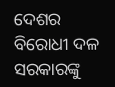ଦେଶର ବିରୋଧୀ ଦଳ ସରକାରଙ୍କୁ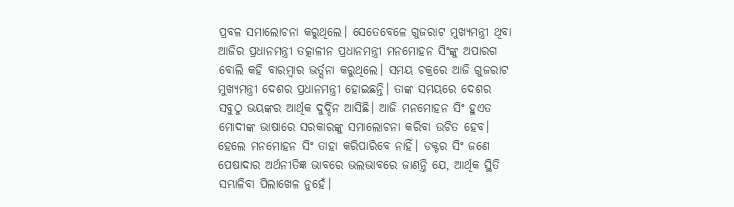ପ୍ରବଳ ସମାଲୋଚନା କରୁଥିଲେ। ସେତେବେଳେ ଗୁଜରାଟ ମୁଖ୍ୟମନ୍ତ୍ରୀ ଥିବା ଆଜିର ପ୍ରଧାନମନ୍ତ୍ରୀ ତତ୍କାଳୀନ ପ୍ରଧାନମନ୍ତ୍ରୀ ମନମୋହନ ସିଂଙ୍କୁ ଅପାରଗ ବୋଲି କହି ବାରମ୍ବାର ଭର୍ତ୍ସନା କରୁଥିଲେ। ସମୟ ଚକ୍ରରେ ଆଜି ଗୁଜରାଟ ମୁଖ୍ୟମନ୍ତ୍ରୀ ଦେଶର ପ୍ରଧାନମନ୍ତ୍ରୀ ହୋଇଛନ୍ତି। ତାଙ୍କ ସମୟରେ ଦେଶର ସବୁଠୁ ଭୟଙ୍କର ଆର୍ଥିକ ଦୁର୍ଦ୍ଦିନ ଆସିଛି। ଆଜି ମନମୋହନ ସିଂ ହୁଏତ ମୋଦୀଙ୍କ ଭାଷାରେ ସରକାରଙ୍କୁ ସମାଲୋଚନା କରିବା ଉଚିତ ହେବ। ହେଲେ ମନମୋହନ ସିଂ ତାହା କରିପାରିବେ ନାହିଁ। ଡକ୍ଟର ସିଂ ଜଣେ ପେଷାଦାର ଅର୍ଥନୀତିଜ୍ଞ ଭାବରେ ଭଲଭାବରେ ଜାଣନ୍ତି ଯେ, ଆର୍ଥିକ ସ୍ଥିତି ସମ୍ଭାଳିବା ପିଲାଖେଳ ନୁହେଁ।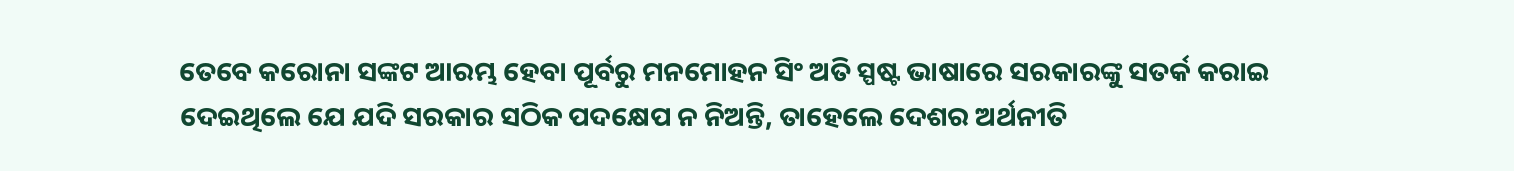ତେବେ କରୋନା ସଙ୍କଟ ଆରମ୍ଭ ହେବା ପୂର୍ବରୁ ମନମୋହନ ସିଂ ଅତି ସ୍ପଷ୍ଟ ଭାଷାରେ ସରକାରଙ୍କୁ ସତର୍କ କରାଇ ଦେଇଥିଲେ ଯେ ଯଦି ସରକାର ସଠିକ ପଦକ୍ଷେପ ନ ନିଅନ୍ତି, ତାହେଲେ ଦେଶର ଅର୍ଥନୀତି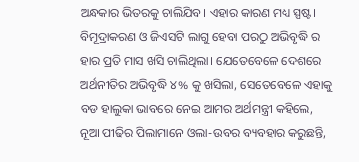ଅନ୍ଧକାର ଭିତରକୁ ଚାଲିଯିବ। ଏହାର କାରଣ ମଧ୍ୟ ସ୍ପଷ୍ଟ। ବିମୂଦ୍ରାକରଣ ଓ ଜିଏସଟି ଲାଗୁ ହେବା ପରଠୁ ଅଭିବୃଦ୍ଧି ର ହାର ପ୍ରତି ମାସ ଖସି ଚାଲିଥିଲା। ଯେତେବେଳେ ଦେଶରେ ଅର୍ଥନୀତିର ଅଭିବୃଦ୍ଧି ୪% କୁ ଖସିଲା, ସେତେବେଳେ ଏହାକୁ ବଡ ହାଲୁକା ଭାବରେ ନେଇ ଆମର ଅର୍ଥମନ୍ତ୍ରୀ କହିଲେ, ନୂଆ ପୀଢିର ପିଲାମାନେ ଓଲା-ଉବର ବ୍ୟବହାର କରୁଛନ୍ତି,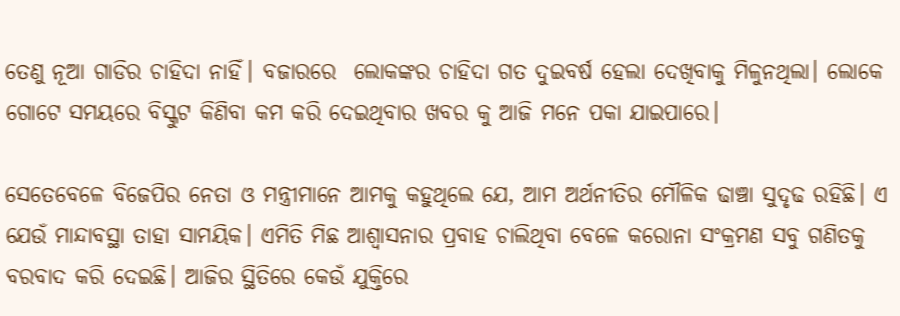ତେଣୁ ନୂଆ ଗାଡିର ଚାହିଦା ନାହିଁ। ବଜାରରେ  ଲୋକଙ୍କର ଚାହିଦା ଗତ ଦୁଇବର୍ଷ ହେଲା ଦେଖିବାକୁ ମିଳୁନଥିଲା। ଲୋକେ ଗୋଟେ ସମୟରେ ବିସ୍କୁଟ କିଣିବା କମ କରି ଦେଇଥିବାର ଖବର କୁ ଆଜି ମନେ ପକା ଯାଇପାରେ।

ସେତେବେଳେ ବିଜେପିର ନେତା ଓ ମନ୍ତ୍ରୀମାନେ ଆମକୁ କହୁଥିଲେ ଯେ, ଆମ ଅର୍ଥନୀତିର ମୌଳିକ ଢାଞ୍ଚା ସୁଦୃଢ ରହିଛି। ଏ ଯେଉଁ ମାନ୍ଦାବସ୍ଥା ତାହା ସାମୟିକ। ଏମିତି ମିଛ ଆଶ୍ଵାସନାର ପ୍ରବାହ ଚାଲିଥିବା ବେଳେ କରୋନା ସଂକ୍ରମଣ ସବୁ ଗଣିତକୁ ବରବାଦ କରି ଦେଇଛି। ଆଜିର ସ୍ଥିତିରେ କେଉଁ ଯୁକ୍ତିରେ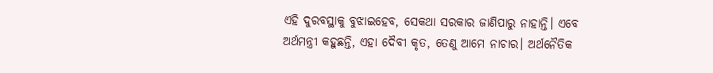ଏହି ଦୁରବସ୍ଥାକୁ ବୁଝାଇହେବ, ସେକଥା ସରକାର ଜାଣିପାରୁ ନାହାନ୍ତି। ଏବେ ଅର୍ଥମନ୍ତ୍ରୀ କହୁଛନ୍ତି, ଏହା ଦୈବୀ କୃତ, ତେଣୁ ଆମେ ନାଚାର। ଅର୍ଥନୈତିକ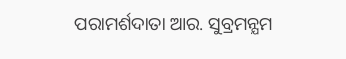ପରାମର୍ଶଦାତା ଆର. ସୁବ୍ରମନ୍ଯମ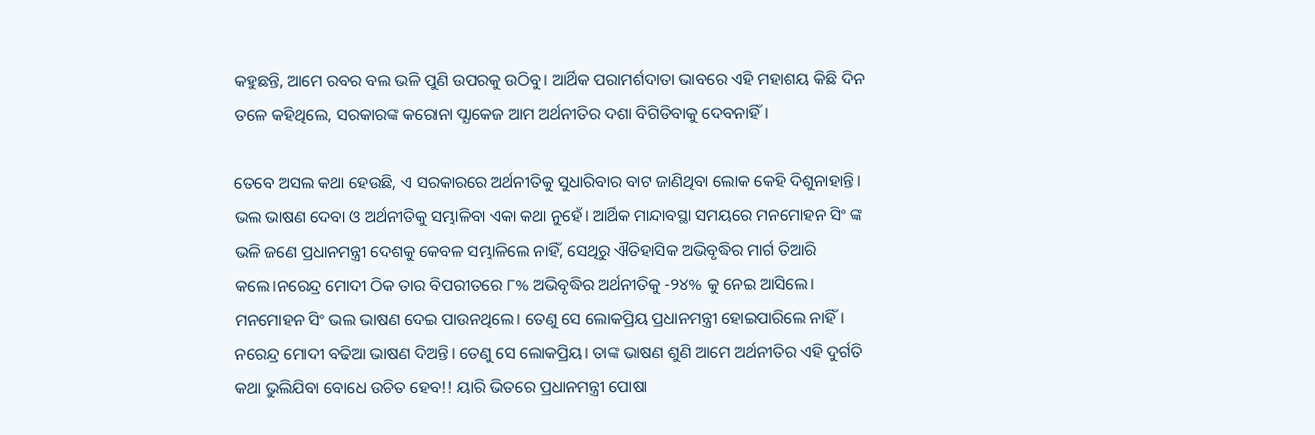କହୁଛନ୍ତି, ଆମେ ରବର ବଲ ଭଳି ପୁଣି ଉପରକୁ ଉଠିବୁ। ଆର୍ଥିକ ପରାମର୍ଶଦାତା ଭାବରେ ଏହି ମହାଶୟ କିଛି ଦିନ ତଳେ କହିଥିଲେ, ସରକାରଙ୍କ କରୋନା ପ୍ଯାକେଜ ଆମ ଅର୍ଥନୀତିର ଦଶା ବିଗିଡିବାକୁ ଦେବନାହିଁ।

ତେବେ ଅସଲ କଥା ହେଉଛି, ଏ ସରକାରରେ ଅର୍ଥନୀତିକୁ ସୁଧାରିବାର ବାଟ ଜାଣିଥିବା ଲୋକ କେହି ଦିଶୁନାହାନ୍ତି। ଭଲ ଭାଷଣ ଦେବା ଓ ଅର୍ଥନୀତିକୁ ସମ୍ଭାଳିବା ଏକା କଥା ନୁହେଁ। ଆର୍ଥିକ ମାନ୍ଦାବସ୍ଥା ସମୟରେ ମନମୋହନ ସିଂ ଙ୍କ ଭଳି ଜଣେ ପ୍ରଧାନମନ୍ତ୍ରୀ ଦେଶକୁ କେବଳ ସମ୍ଭାଳିଲେ ନାହିଁ, ସେଥିରୁ ଐତିହାସିକ ଅଭିବୃଦ୍ଧିର ମାର୍ଗ ତିଆରି କଲେ।ନରେନ୍ଦ୍ର ମୋଦୀ ଠିକ ତାର ବିପରୀତରେ ୮% ଅଭିବୃଦ୍ଧିର ଅର୍ଥନୀତିକୁ -୨୪% କୁ ନେଇ ଆସିଲେ। ମନମୋହନ ସିଂ ଭଲ ଭାଷଣ ଦେଇ ପାଉନଥିଲେ। ତେଣୁ ସେ ଲୋକପ୍ରିୟ ପ୍ରଧାନମନ୍ତ୍ରୀ ହୋଇପାରିଲେ ନାହିଁ। ନରେନ୍ଦ୍ର ମୋଦୀ ବଢିଆ ଭାଷଣ ଦିଅନ୍ତି। ତେଣୁ ସେ ଲୋକପ୍ରିୟ। ତାଙ୍କ ଭାଷଣ ଶୁଣି ଆମେ ଅର୍ଥନୀତିର ଏହି ଦୁର୍ଗତି କଥା ଭୁଲିଯିବା ବୋଧେ ଉଚିତ ହେବ!! ୟାରି ଭିତରେ ପ୍ରଧାନମନ୍ତ୍ରୀ ପୋଷା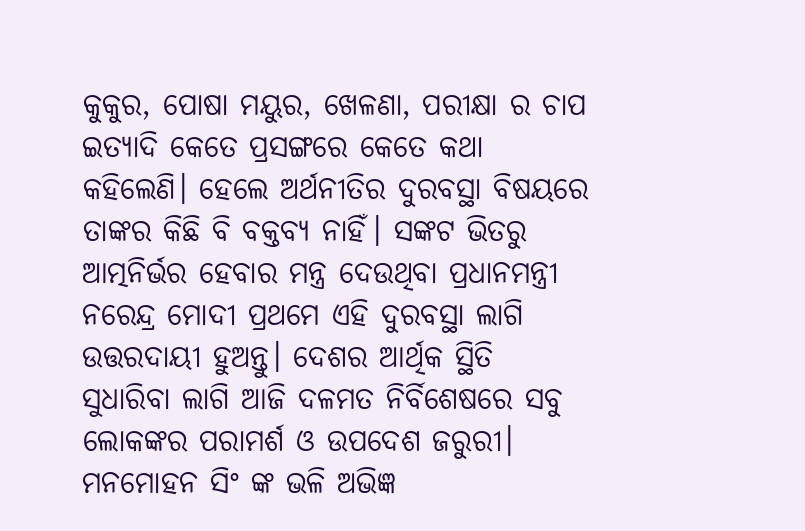କୁକୁର, ପୋଷା ମୟୁର, ଖେଳଣା, ପରୀକ୍ଷା ର ଚାପ ଇତ୍ୟାଦି କେତେ ପ୍ରସଙ୍ଗରେ କେତେ କଥା କହିଲେଣି। ହେଲେ ଅର୍ଥନୀତିର ଦୁରବସ୍ଥା ବିଷୟରେ ତାଙ୍କର କିଛି ବି ବକ୍ତବ୍ୟ ନାହିଁ। ସଙ୍କଟ ଭିତରୁ ଆତ୍ମନିର୍ଭର ହେବାର ମନ୍ତ୍ର ଦେଉଥିବା ପ୍ରଧାନମନ୍ତ୍ରୀ ନରେନ୍ଦ୍ର ମୋଦୀ ପ୍ରଥମେ ଏହି ଦୁରବସ୍ଥା ଲାଗି ଉତ୍ତରଦାୟୀ ହୁଅନ୍ତୁ। ଦେଶର ଆର୍ଥିକ ସ୍ଥିତି ସୁଧାରିବା ଲାଗି ଆଜି ଦଳମତ ନିର୍ବିଶେଷରେ ସବୁ ଲୋକଙ୍କର ପରାମର୍ଶ ଓ ଉପଦେଶ ଜରୁରୀ। ମନମୋହନ ସିଂ ଙ୍କ ଭଳି ଅଭିଜ୍ଞ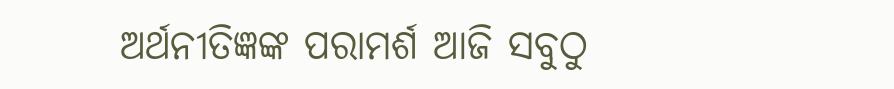ଅର୍ଥନୀତିଜ୍ଞଙ୍କ ପରାମର୍ଶ ଆଜି ସବୁଠୁ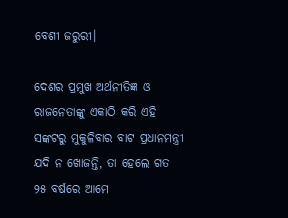ବେଶୀ ଜରୁରୀ।

ଦେଶର ପ୍ରମୁଖ ଅର୍ଥନୀତିଜ୍ଞ ଓ ରାଜନେତାଙ୍କୁ ଏକାଠି କରି ଏହି ସଙ୍କଟରୁ ମୁକୁଳିବାର ବାଟ ପ୍ରଧାନମନ୍ତ୍ରୀ ଯଦି ନ ଖୋଜନ୍ତି, ତା ହେଲେ ଗତ ୨୫ ବର୍ଷରେ ଆମେ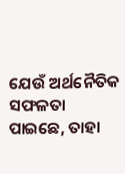ଯେଉଁ ଅର୍ଥନୈତିକ ସଫଳତା ପାଇଛେ, ତାହା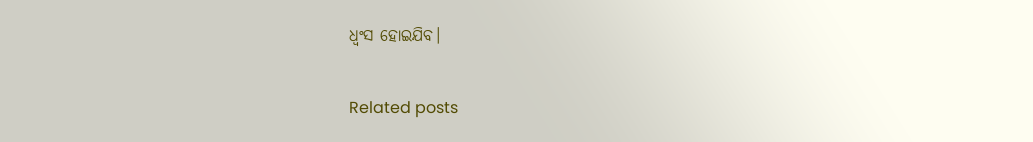ଧ୍ଵଂସ ହୋଇଯିବ।

Related posts